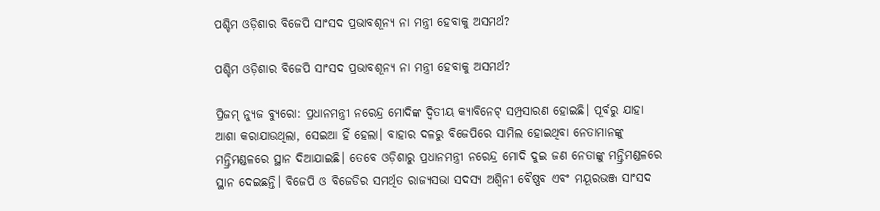ପଶ୍ଚିମ ଓଡ଼ିଶାର ବିଜେପି ସାଂସଦ ପ୍ରଭାବଶୂନ୍ୟ ନା ମନ୍ତ୍ରୀ ହେବାକୁ ଅସମର୍ଥ?

ପଶ୍ଚିମ ଓଡ଼ିଶାର ବିଜେପି ସାଂସଦ ପ୍ରଭାବଶୂନ୍ୟ ନା ମନ୍ତ୍ରୀ ହେବାକୁ ଅସମର୍ଥ?

ପ୍ରିଜମ୍ ନ୍ୟୁଜ ବ୍ୟୁରୋ: ପ୍ରଧାନମନ୍ତ୍ରୀ ନରେନ୍ଦ୍ର ମୋଦିଙ୍କ ଦ୍ୱିତୀୟ କ୍ୟାବିନେଟ୍ ସମ୍ପ୍ରସାରଣ ହୋଇଛି। ପୂର୍ବରୁ ଯାହା ଆଶା କରାଯାଉଥିଲା, ସେଇଆ ହିଁ ହେଲା। ବାହାର ଦଳରୁ ବିଜେପିରେ ସାମିଲ ହୋଇଥିବା ନେତାମାନଙ୍କୁ ମନ୍ତ୍ରିମଣ୍ଡଳରେ ସ୍ଥାନ ଦିଆଯାଇଛି। ତେବେ ଓଡ଼ିଶାରୁ ପ୍ରଧାନମନ୍ତ୍ରୀ ନରେନ୍ଦ୍ର ମୋଦି ଦୁଇ ଜଣ ନେତାଙ୍କୁ ମନ୍ତ୍ରିମଣ୍ଡଳରେ ସ୍ଥାନ ଦେଇଛନ୍ତି। ବିଜେପି ଓ ବିଜେଡିର ସମର୍ଥିତ ରାଜ୍ୟସଭା ସଦସ୍ୟ ଅଶ୍ୱିନୀ ବୈଷ୍ଣବ ଏବଂ ମୟୂରଭଞ୍ଜ ସାଂସଦ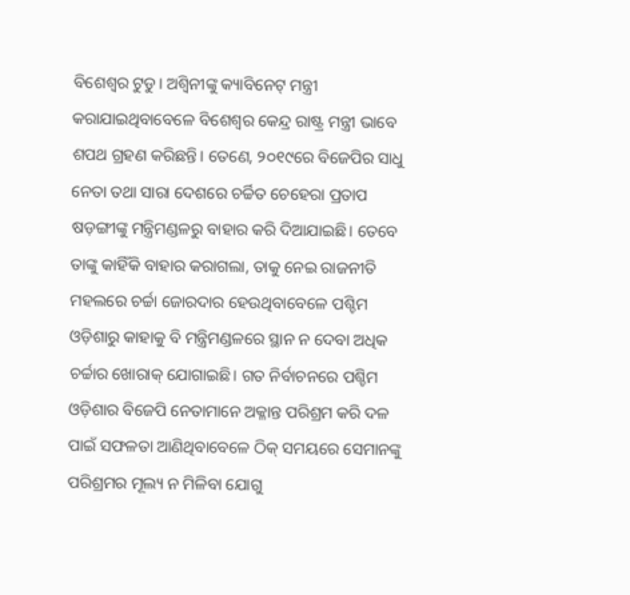ବିଶେଶ୍ୱର ଟୁଡୁ। ଅଶ୍ୱିନୀଙ୍କୁ କ୍ୟାବିନେଟ୍ ମନ୍ତ୍ରୀ କରାଯାଇଥିବାବେଳେ ବିଶେଶ୍ୱର କେନ୍ଦ୍ର ରାଷ୍ଟ୍ର ମନ୍ତ୍ରୀ ଭାବେ ଶପଥ ଗ୍ରହଣ କରିଛନ୍ତି। ତେଣେ, ୨୦୧୯ରେ ବିଜେପିର ସାଧୁ ନେତା ତଥା ସାରା ଦେଶରେ ଚର୍ଚ୍ଚିତ ଚେହେରା ପ୍ରତାପ ଷଡ଼ଙ୍ଗୀଙ୍କୁ ମନ୍ତ୍ରିମଣ୍ଡଳରୁ ବାହାର କରି ଦିଆଯାଇଛି। ତେବେ ତାଙ୍କୁ କାହିଁକି ବାହାର କରାଗଲା, ତାକୁ ନେଇ ରାଜନୀତି ମହଲରେ ଚର୍ଚ୍ଚା ଜୋରଦାର ହେଉଥିବାବେଳେ ପଶ୍ଚିମ ଓଡ଼ିଶାରୁ କାହାକୁ ବି ମନ୍ତ୍ରିମଣ୍ଡଳରେ ସ୍ଥାନ ନ ଦେବା ଅଧିକ ଚର୍ଚ୍ଚାର ଖୋରାକ୍ ଯୋଗାଇଛି। ଗତ ନିର୍ବାଚନରେ ପଶ୍ଚିମ ଓଡ଼ିଶାର ବିଜେପି ନେତାମାନେ ଅକ୍ଳାନ୍ତ ପରିଶ୍ରମ କରି ଦଳ ପାଇଁ ସଫଳତା ଆଣିଥିବାବେଳେ ଠିକ୍ ସମୟରେ ସେମାନଙ୍କୁ ପରିଶ୍ରମର ମୂଲ୍ୟ ନ ମିଳିବା ଯୋଗୁ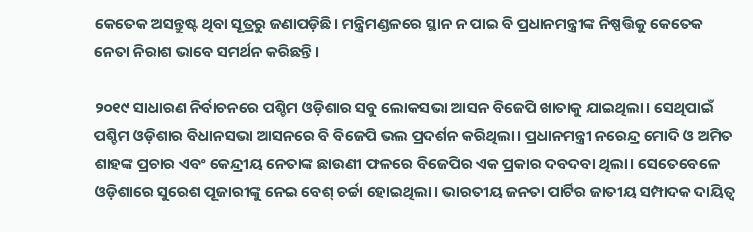କେତେକ ଅସନ୍ତୁଷ୍ଟ ଥିବା ସୂତ୍ରରୁ ଜଣାପଡ଼ିଛି। ମନ୍ତ୍ରିମଣ୍ଡଳରେ ସ୍ଥାନ ନ ପାଇ ବି ପ୍ରଧାନମନ୍ତ୍ରୀଙ୍କ ନିଷ୍ପତ୍ତିକୁ କେତେକ ନେତା ନିରାଶ ଭାବେ ସମର୍ଥନ କରିଛନ୍ତି।

୨୦୧୯ ସାଧାରଣ ନିର୍ବାଚନରେ ପଶ୍ଚିମ ଓଡ଼ିଶାର ସବୁ ଲୋକସଭା ଆସନ ବିଜେପି ଖାତାକୁ ଯାଇଥିଲା। ସେଥିପାଇଁ ପଶ୍ଚିମ ଓଡ଼ିଶାର ବିଧାନସଭା ଆସନରେ ବି ବିଜେପି ଭଲ ପ୍ରଦର୍ଶନ କରିଥିଲା। ପ୍ରଧାନମନ୍ତ୍ରୀ ନରେନ୍ଦ୍ର ମୋଦି ଓ ଅମିତ ଶାହଙ୍କ ପ୍ରଚାର ଏବଂ କେନ୍ଦ୍ରୀୟ ନେତାଙ୍କ ଛାଉଣୀ ଫଳରେ ବିଜେପିର ଏକ ପ୍ରକାର ଦବଦବା ଥିଲା। ସେତେବେଳେ ଓଡ଼ିଶାରେ ସୁରେଶ ପୂଜାରୀଙ୍କୁ ନେଇ ବେଶ୍ ଚର୍ଚ୍ଚା ହୋଇଥିଲା। ଭାରତୀୟ ଜନତା ପାର୍ଟିର ଜାତୀୟ ସମ୍ପାଦକ ଦାୟିତ୍ୱ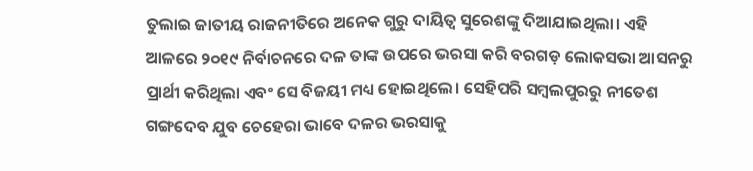ତୁଲାଇ ଜାତୀୟ ରାଜନୀତିରେ ଅନେକ ଗୁରୁ ଦାୟିତ୍ୱ ସୁରେଶଙ୍କୁ ଦିଆଯାଇଥିଲା। ଏହି ଆଳରେ ୨୦୧୯ ନିର୍ବାଚନରେ ଦଳ ତାଙ୍କ ଉପରେ ଭରସା କରି ବରଗଡ଼ ଲୋକସଭା ଆସନରୁ ପ୍ରାର୍ଥୀ କରିଥିଲା ଏବଂ ସେ ବିଜୟୀ ମଧ୍ୟ ହୋଇଥିଲେ। ସେହିପରି ସମ୍ୱଲପୁରରୁ ନୀତେଶ ଗଙ୍ଗଦେବ ଯୁବ ଚେହେରା ଭାବେ ଦଳର ଭରସାକୁ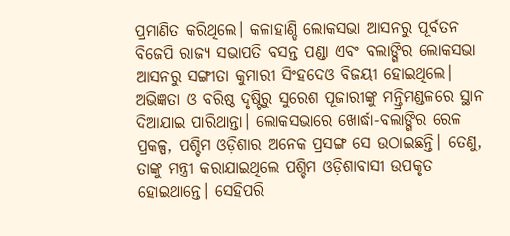ପ୍ରମାଣିତ କରିଥିଲେ। କଳାହାଣ୍ଡି ଲୋକସଭା ଆସନରୁ ପୂର୍ବତନ ବିଜେପି ରାଜ୍ୟ ସଭାପତି ବସନ୍ତ ପଣ୍ଡା ଏବଂ ବଲାଙ୍ଗିର ଲୋକସଭା ଆସନରୁ ସଙ୍ଗୀତା କୁମାରୀ ସିଂହଦେଓ ବିଜୟୀ ହୋଇଥିଲେ। ଅଭିଜ୍ଞତା ଓ ବରିଷ୍ଠ ଦୃଷ୍ଟିରୁ ସୁରେଶ ପୂଜାରୀଙ୍କୁ ମନ୍ତ୍ରିମଣ୍ଡଳରେ ସ୍ଥାନ ଦିଆଯାଇ ପାରିଥାନ୍ତା। ଲୋକସଭାରେ ଖୋର୍ଦ୍ଧା-ବଲାଙ୍ଗିର ରେଳ ପ୍ରକଳ୍ପ, ପଶ୍ଚିମ ଓଡ଼ିଶାର ଅନେକ ପ୍ରସଙ୍ଗ ସେ ଉଠାଇଛନ୍ତି। ତେଣୁ, ତାଙ୍କୁ ମନ୍ତ୍ରୀ କରାଯାଇଥିଲେ ପଶ୍ଚିମ ଓଡ଼ିଶାବାସୀ ଉପକୃତ ହୋଇଥାନ୍ତେ। ସେହିପରି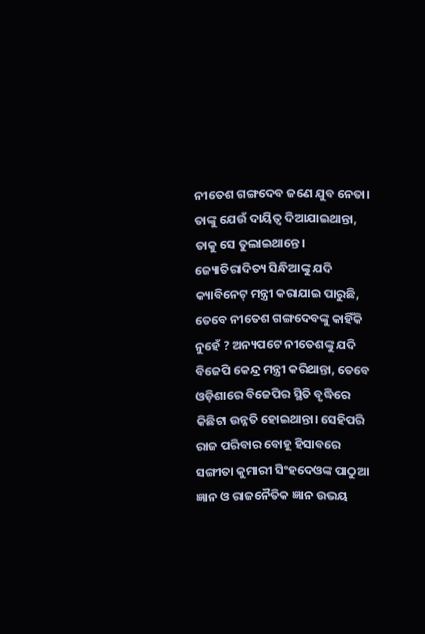ନୀତେଶ ଗଙ୍ଗଦେବ ଜଣେ ଯୁବ ନେତା। ତାଙ୍କୁ ଯେଉଁ ଦାୟିତ୍ୱ ଦିଆଯାଇଥାନ୍ତା, ତାକୁ ସେ ତୁଲାଇଥାନ୍ତେ। ଜ୍ୟୋତିରାଦିତ୍ୟ ସିନ୍ଧିଆଙ୍କୁ ଯଦି କ୍ୟାବିନେଟ୍ ମନ୍ତ୍ରୀ କରାଯାଇ ପାରୁଛି, ତେବେ ନୀତେଶ ଗଙ୍ଗଦେବଙ୍କୁ କାହିଁକି ନୁହେଁ ? ଅନ୍ୟପଟେ ନୀତେଶଙ୍କୁ ଯଦି ବିଜେପି କେନ୍ଦ୍ର ମନ୍ତ୍ରୀ କରିଥାନ୍ତା, ତେବେ ଓଡ଼ିଶାରେ ବିଜେପିର ସ୍ଥିତି ବୃଦ୍ଧିରେ କିଛିଟା ଉନ୍ନତି ହୋଇଥାନ୍ତା। ସେହିପରି ରାଜ ପରିବାର ବୋହୂ ହିସାବରେ ସଙ୍ଗୀତା କୁମାରୀ ସିଂହଦେଓଙ୍କ ପାଠୁଆ ଜ୍ଞାନ ଓ ରାଜନୈତିକ ଜ୍ଞାନ ଉଭୟ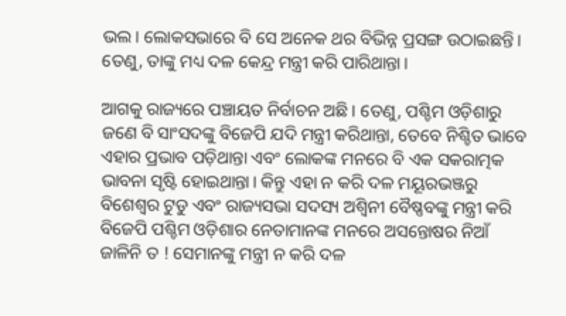ଭଲ। ଲୋକସଭାରେ ବି ସେ ଅନେକ ଥର ବିଭିନ୍ନ ପ୍ରସଙ୍ଗ ଉଠାଇଛନ୍ତି। ତେଣୁ, ତାଙ୍କୁ ମଧ୍ୟ ଦଳ କେନ୍ଦ୍ର ମନ୍ତ୍ରୀ କରି ପାରିଥାନ୍ତା।

ଆଗକୁ ରାଜ୍ୟରେ ପଞ୍ଚାୟତ ନିର୍ବାଚନ ଅଛି। ତେଣୁ, ପଶ୍ଚିମ ଓଡ଼ିଶାରୁ ଜଣେ ବି ସାଂସଦଙ୍କୁ ବିଜେପି ଯଦି ମନ୍ତ୍ରୀ କରିଥାନ୍ତା, ତେବେ ନିଶ୍ଚିତ ଭାବେ ଏହାର ପ୍ରଭାବ ପଡ଼ିଥାନ୍ତା ଏବଂ ଲୋକଙ୍କ ମନରେ ବି ଏକ ସକରାତ୍ମକ ଭାବନା ସୃଷ୍ଟି ହୋଇଥାନ୍ତା। କିନ୍ତୁ ଏହା ନ କରି ଦଳ ମୟୂରଭଞ୍ଜରୁ ବିଶେଶ୍ୱର ଟୁଡୁ ଏବଂ ରାଜ୍ୟସଭା ସଦସ୍ୟ ଅଶ୍ୱିନୀ ବୈଷ୍ଣବଙ୍କୁ ମନ୍ତ୍ରୀ କରି ବିଜେପି ପଶ୍ଚିମ ଓଡ଼ିଶାର ନେତାମାନଙ୍କ ମନରେ ଅସନ୍ତୋଷର ନିଆଁ ଜାଳିନି ତ ! ସେମାନଙ୍କୁ ମନ୍ତ୍ରୀ ନ କରି ଦଳ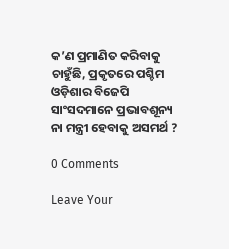କ’ଣ ପ୍ରମାଣିତ କରିବାକୁ ଚାହୁଁଛି, ପ୍ରକୃତରେ ପଶ୍ଚିମ ଓଡ଼ିଶାର ବିଜେପି ସାଂସଦମାନେ ପ୍ରଭାବଶୂନ୍ୟ ନା ମନ୍ତ୍ରୀ ହେବାକୁ ଅସମର୍ଥ ?

0 Comments

Leave Your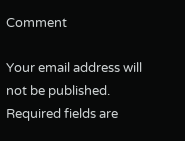Comment

Your email address will not be published. Required fields are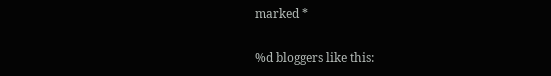marked *

%d bloggers like this: